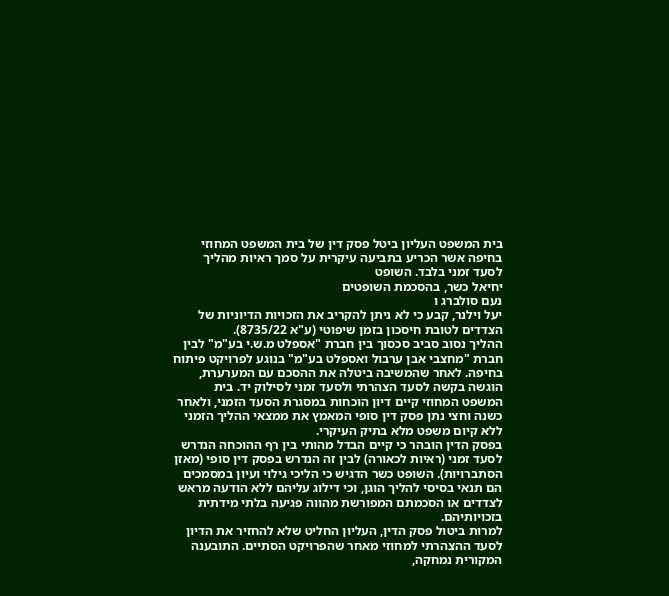בית המשפט העליון ביטל פסק דין של בית המשפט המחוזי בחיפה אשר הכריע בתביעה עיקרית על סמך ראיות מהליך לסעד זמני בלבד. השופט
יחיאל כשר, בהסכמת השופטים
נעם סולברג ו
יעל וילנר, קבע כי לא ניתן להקריב את הזכויות הדיוניות של הצדדים לטובת חיסכון בזמן שיפוטי (ע"א 8735/22).
ההליך נסוב סביב סכסוך בין חברת "אספלט מ.ש.י בע"מ" לבין חברת "מחצבי אבן ערבול ואספלט בע"מ" בנוגע לפרויקט פיתוח בחיפה. לאחר שהמשיבה ביטלה את ההסכם עם המערערת, הוגשה בקשה לסעד הצהרתי ולסעד זמני לסילוק יד. בית המשפט המחוזי קיים דיון הוכחות במסגרת הסעד הזמני, ולאחר כשנה וחצי נתן פסק דין סופי המאמץ את ממצאי ההליך הזמני ללא קיום משפט מלא בתיק העיקרי.
בפסק הדין הובהר כי קיים הבדל מהותי בין רף ההוכחה הנדרש לסעד זמני (ראיות לכאורה) לבין זה הנדרש בפסק דין סופי (מאזן הסתברויות). השופט כשר הדגיש כי הליכי גילוי ועיון במסמכים הם תנאי בסיסי להליך הוגן, וכי דילוג עליהם ללא הודעה מראש לצדדים או הסכמתם המפורשת מהווה פגיעה בלתי מידתית בזכויותיהם.
למרות ביטול פסק הדין, העליון החליט שלא להחזיר את הדיון לסעד ההצהרתי למחוזי מאחר שהפרויקט הסתיים. התובענה המקורית נמחקה,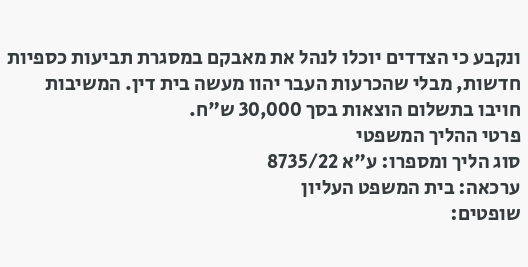ונקבע כי הצדדים יוכלו לנהל את מאבקם במסגרת תביעות כספיות חדשות, מבלי שהכרעות העבר יהוו מעשה בית דין. המשיבות חויבו בתשלום הוצאות בסך 30,000 ש"ח.
פרטי ההליך המשפטי
סוג הליך ומספרו: ע"א 8735/22
ערכאה: בית המשפט העליון
שופטים: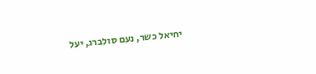יחיאל כשר, נעם סולברג, יעל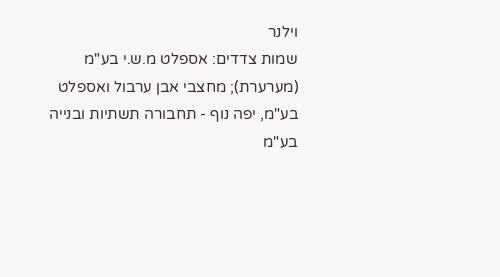וילנר
שמות צדדים: אספלט מ.ש.י בע"מ (מערערת); מחצבי אבן ערבול ואספלט בע"מ, יפה נוף - תחבורה תשתיות ובנייה בע"מ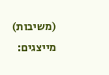(משיבות)
מייצגים: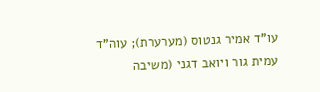עו"ד אמיר גנטוס (מערערת); עוה"ד
עמית גור ויואב דגני (משיבה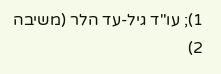1); עו"ד גיל-עד הלר (משיבה 2)